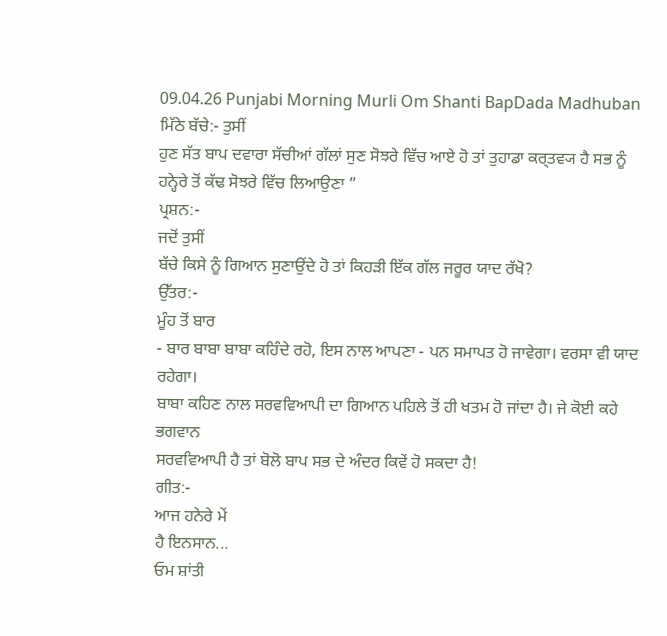09.04.26 Punjabi Morning Murli Om Shanti BapDada Madhuban
ਮਿੱਠੇ ਬੱਚੇ:- ਤੁਸੀਂ
ਹੁਣ ਸੱਤ ਬਾਪ ਦਵਾਰਾ ਸੱਚੀਆਂ ਗੱਲਾਂ ਸੁਣ ਸੋਝਰੇ ਵਿੱਚ ਆਏ ਹੋ ਤਾਂ ਤੁਹਾਡਾ ਕਰ੍ਤਵ੍ਯ ਹੈ ਸਭ ਨੂੰ
ਹਨ੍ਹੇਰੇ ਤੋਂ ਕੱਢ ਸੋਝਰੇ ਵਿੱਚ ਲਿਆਉਣਾ ”
ਪ੍ਰਸ਼ਨ:-
ਜਦੋਂ ਤੁਸੀਂ
ਬੱਚੇ ਕਿਸੇ ਨੂੰ ਗਿਆਨ ਸੁਣਾਉਂਦੇ ਹੋ ਤਾਂ ਕਿਹੜੀ ਇੱਕ ਗੱਲ ਜਰੂਰ ਯਾਦ ਰੱਖੋ?
ਉੱਤਰ:-
ਮੂੰਹ ਤੋਂ ਬਾਰ
- ਬਾਰ ਬਾਬਾ ਬਾਬਾ ਕਹਿੰਦੇ ਰਹੋ, ਇਸ ਨਾਲ ਆਪਣਾ - ਪਨ ਸਮਾਪਤ ਹੋ ਜਾਵੇਗਾ। ਵਰਸਾ ਵੀ ਯਾਦ ਰਹੇਗਾ।
ਬਾਬਾ ਕਹਿਣ ਨਾਲ ਸਰਵਵਿਆਪੀ ਦਾ ਗਿਆਨ ਪਹਿਲੇ ਤੋਂ ਹੀ ਖਤਮ ਹੋ ਜਾਂਦਾ ਹੈ। ਜੇ ਕੋਈ ਕਹੇ ਭਗਵਾਨ
ਸਰਵਵਿਆਪੀ ਹੈ ਤਾਂ ਬੋਲੋ ਬਾਪ ਸਭ ਦੇ ਅੰਦਰ ਕਿਵੇਂ ਹੋ ਸਕਦਾ ਹੈ!
ਗੀਤ:-
ਆਜ ਹਨੇਰੇ ਮੇਂ
ਹੈ ਇਨਸਾਨ...
ਓਮ ਸ਼ਾਂਤੀ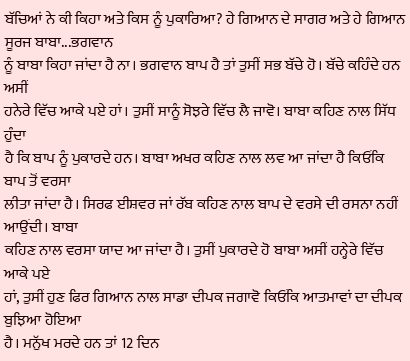ਬੱਚਿਆਂ ਨੇ ਕੀ ਕਿਹਾ ਅਤੇ ਕਿਸ ਨੂੰ ਪੁਕਾਰਿਆ? ਹੇ ਗਿਆਨ ਦੇ ਸਾਗਰ ਅਤੇ ਹੇ ਗਿਆਨ ਸੂਰਜ ਬਾਬਾ...ਭਗਵਾਨ
ਨੂੰ ਬਾਬਾ ਕਿਹਾ ਜਾਂਦਾ ਹੈ ਨਾ। ਭਗਵਾਨ ਬਾਪ ਹੈ ਤਾਂ ਤੁਸੀਂ ਸਭ ਬੱਚੇ ਹੋ। ਬੱਚੇ ਕਹਿੰਦੇ ਹਨ ਅਸੀਂ
ਹਨੇਰੇ ਵਿੱਚ ਆਕੇ ਪਏ ਹਾਂ। ਤੁਸੀਂ ਸਾਨੂੰ ਸੋਝਰੇ ਵਿੱਚ ਲੈ ਜਾਵੋ। ਬਾਬਾ ਕਹਿਣ ਨਾਲ ਸਿੱਧ ਹੁੰਦਾ
ਹੈ ਕਿ ਬਾਪ ਨੂੰ ਪੁਕਾਰਦੇ ਹਨ। ਬਾਬਾ ਅਖਰ ਕਹਿਣ ਨਾਲ ਲਵ ਆ ਜਾਂਦਾ ਹੈ ਕਿਓਂਕਿ ਬਾਪ ਤੋਂ ਵਰਸਾ
ਲੀਤਾ ਜਾਂਦਾ ਹੈ। ਸਿਰਫ ਈਸ਼ਵਰ ਜਾਂ ਰੱਬ ਕਹਿਣ ਨਾਲ ਬਾਪ ਦੇ ਵਰਸੇ ਦੀ ਰਸਨਾ ਨਹੀਂ ਆਉਂਦੀ। ਬਾਬਾ
ਕਹਿਣ ਨਾਲ ਵਰਸਾ ਯਾਦ ਆ ਜਾਂਦਾ ਹੈ। ਤੁਸੀਂ ਪੁਕਾਰਦੇ ਹੋ ਬਾਬਾ ਅਸੀਂ ਹਨ੍ਹੇਰੇ ਵਿੱਚ ਆਕੇ ਪਏ
ਹਾਂ, ਤੁਸੀਂ ਹੁਣ ਫਿਰ ਗਿਆਨ ਨਾਲ ਸਾਡਾ ਦੀਪਕ ਜਗਾਵੋ ਕਿਓਂਕਿ ਆਤਮਾਵਾਂ ਦਾ ਦੀਪਕ ਬੁਝਿਆ ਹੋਇਆ
ਹੈ। ਮਨੁੱਖ ਮਰਦੇ ਹਨ ਤਾਂ 12 ਦਿਨ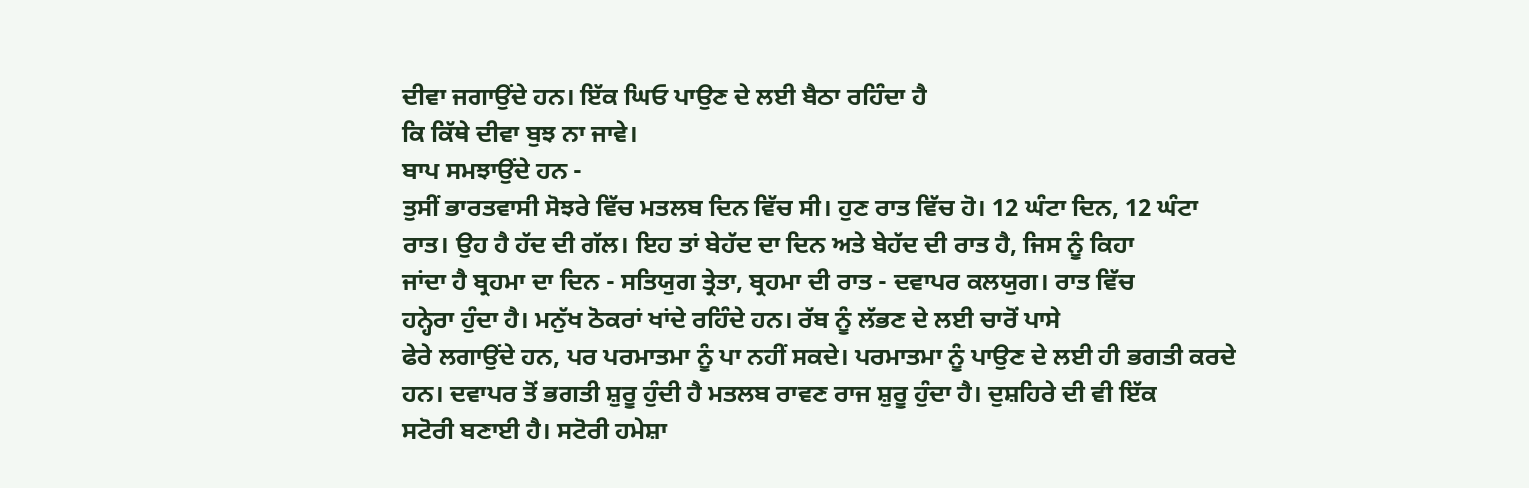ਦੀਵਾ ਜਗਾਉਂਦੇ ਹਨ। ਇੱਕ ਘਿਓ ਪਾਉਣ ਦੇ ਲਈ ਬੈਠਾ ਰਹਿੰਦਾ ਹੈ
ਕਿ ਕਿੱਥੇ ਦੀਵਾ ਬੁਝ ਨਾ ਜਾਵੇ।
ਬਾਪ ਸਮਝਾਉਂਦੇ ਹਨ -
ਤੁਸੀਂ ਭਾਰਤਵਾਸੀ ਸੋਝਰੇ ਵਿੱਚ ਮਤਲਬ ਦਿਨ ਵਿੱਚ ਸੀ। ਹੁਣ ਰਾਤ ਵਿੱਚ ਹੋ। 12 ਘੰਟਾ ਦਿਨ, 12 ਘੰਟਾ
ਰਾਤ। ਉਹ ਹੈ ਹੱਦ ਦੀ ਗੱਲ। ਇਹ ਤਾਂ ਬੇਹੱਦ ਦਾ ਦਿਨ ਅਤੇ ਬੇਹੱਦ ਦੀ ਰਾਤ ਹੈ, ਜਿਸ ਨੂੰ ਕਿਹਾ
ਜਾਂਦਾ ਹੈ ਬ੍ਰਹਮਾ ਦਾ ਦਿਨ - ਸਤਿਯੁਗ ਤ੍ਰੇਤਾ, ਬ੍ਰਹਮਾ ਦੀ ਰਾਤ - ਦਵਾਪਰ ਕਲਯੁਗ। ਰਾਤ ਵਿੱਚ
ਹਨ੍ਹੇਰਾ ਹੁੰਦਾ ਹੈ। ਮਨੁੱਖ ਠੋਕਰਾਂ ਖਾਂਦੇ ਰਹਿੰਦੇ ਹਨ। ਰੱਬ ਨੂੰ ਲੱਭਣ ਦੇ ਲਈ ਚਾਰੋਂ ਪਾਸੇ
ਫੇਰੇ ਲਗਾਉਂਦੇ ਹਨ, ਪਰ ਪਰਮਾਤਮਾ ਨੂੰ ਪਾ ਨਹੀਂ ਸਕਦੇ। ਪਰਮਾਤਮਾ ਨੂੰ ਪਾਉਣ ਦੇ ਲਈ ਹੀ ਭਗਤੀ ਕਰਦੇ
ਹਨ। ਦਵਾਪਰ ਤੋਂ ਭਗਤੀ ਸ਼ੁਰੂ ਹੁੰਦੀ ਹੈ ਮਤਲਬ ਰਾਵਣ ਰਾਜ ਸ਼ੁਰੂ ਹੁੰਦਾ ਹੈ। ਦੁਸ਼ਹਿਰੇ ਦੀ ਵੀ ਇੱਕ
ਸਟੋਰੀ ਬਣਾਈ ਹੈ। ਸਟੋਰੀ ਹਮੇਸ਼ਾ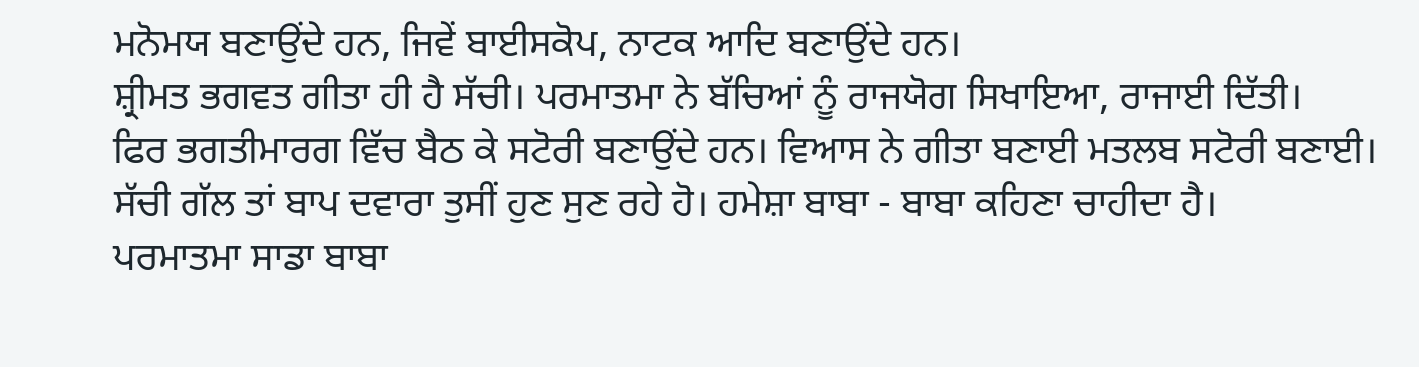ਮਨੋਮਯ ਬਣਾਉਂਦੇ ਹਨ, ਜਿਵੇਂ ਬਾਈਸਕੋਪ, ਨਾਟਕ ਆਦਿ ਬਣਾਉਂਦੇ ਹਨ।
ਸ਼੍ਰੀਮਤ ਭਗਵਤ ਗੀਤਾ ਹੀ ਹੈ ਸੱਚੀ। ਪਰਮਾਤਮਾ ਨੇ ਬੱਚਿਆਂ ਨੂੰ ਰਾਜਯੋਗ ਸਿਖਾਇਆ, ਰਾਜਾਈ ਦਿੱਤੀ।
ਫਿਰ ਭਗਤੀਮਾਰਗ ਵਿੱਚ ਬੈਠ ਕੇ ਸਟੋਰੀ ਬਣਾਉਂਦੇ ਹਨ। ਵਿਆਸ ਨੇ ਗੀਤਾ ਬਣਾਈ ਮਤਲਬ ਸਟੋਰੀ ਬਣਾਈ।
ਸੱਚੀ ਗੱਲ ਤਾਂ ਬਾਪ ਦਵਾਰਾ ਤੁਸੀਂ ਹੁਣ ਸੁਣ ਰਹੇ ਹੋ। ਹਮੇਸ਼ਾ ਬਾਬਾ - ਬਾਬਾ ਕਹਿਣਾ ਚਾਹੀਦਾ ਹੈ।
ਪਰਮਾਤਮਾ ਸਾਡਾ ਬਾਬਾ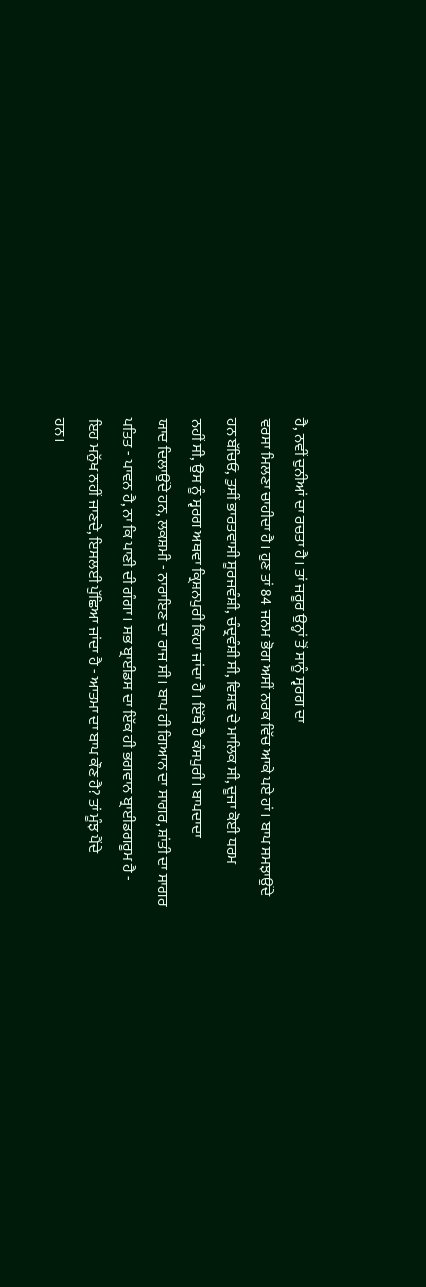ਹੈ, ਨਵੀਂ ਦੁਨੀਆਂ ਦਾ ਰਚਤਾ ਹੈ। ਤਾਂ ਜਰੂਰ ਉਨ੍ਹਾਂ ਤੋਂ ਸਾਨੂੰ ਸ੍ਵਰਗ ਦਾ
ਵਰਸਾ ਮਿਲਣਾ ਚਾਹੀਦਾ ਹੈ। ਹੁਣ ਤਾਂ 84 ਜਨਮ ਭੋਗ ਅਸੀਂ ਨਰਕ ਵਿੱਚ ਆਕੇ ਪਏ ਹਾਂ। ਬਾਪ ਸਮਝਾਉਂਦੇ
ਹਨ ਬੱਚਿਓ, ਤੁਸੀਂ ਭਾਰਤਵਾਸੀ ਸੂਰਜਵੰਸ਼ੀ, ਚੰਦ੍ਰਵੰਸ਼ੀ ਸੀ, ਵਿਸ਼ਵ ਦੇ ਮਾਲਿਕ ਸੀ, ਦੂਜਾ ਕੋਈ ਧਰਮ
ਨਹੀਂ ਸੀ, ਉਸ ਨੂੰ ਸ੍ਵਰਗ ਅਥਵਾ ਕ੍ਰਿਸ਼ਨਪੁਰੀ ਕਿਹਾ ਜਾਂਦਾ ਹੈ। ਇੱਥੇ ਹੈ ਕੰਸਪੁਰੀ। ਬਾਪਦਾਦਾ
ਯਾਦ ਦਿਲਾਉਂਦੇ ਹਨ, ਲਕਸ਼ਮੀ - ਨਾਰਾਇਣ ਦਾ ਰਾਜ ਸੀ। ਬਾਪ ਹੀ ਗਿਆਨ ਦਾ ਸਾਗਰ, ਸ਼ਾਂਤੀ ਦਾ ਸਾਗਰ
ਪਤਿਤ - ਪਾਵਨ ਹੈ, ਨਾ ਕਿ ਪਾਣੀ ਦੀ ਗੰਗਾ। ਸਭ ਬ੍ਰਾਈਡਸ ਦਾ ਇੱਕ ਹੀ ਭਗਵਾਨ ਬ੍ਰਾਈਡਗਰੂਮ ਹੈ -
ਇਹ ਮਨੁੱਖ ਨਹੀਂ ਜਾਣਦੇ, ਇਸਲਈ ਪੁੱਛਿਆ ਜਾਂਦਾ ਹੈ - ਆਤਮਾ ਦਾ ਬਾਪ ਕੌਣ ਹੈ? ਤਾਂ ਮੂੰਝ ਪੈਂਦੇ
ਹਨ।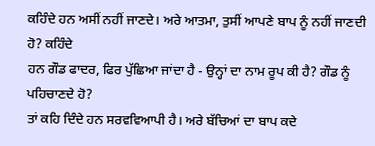ਕਹਿੰਦੇ ਹਨ ਅਸੀਂ ਨਹੀਂ ਜਾਣਦੇ। ਅਰੇ ਆਤਮਾ, ਤੁਸੀਂ ਆਪਣੇ ਬਾਪ ਨੂੰ ਨਹੀਂ ਜਾਣਦੀ ਹੋ? ਕਹਿੰਦੇ
ਹਨ ਗੌਡ ਫਾਦਰ, ਫਿਰ ਪੁੱਛਿਆ ਜਾਂਦਾ ਹੈ - ਉਨ੍ਹਾਂ ਦਾ ਨਾਮ ਰੂਪ ਕੀ ਹੈ? ਗੌਡ ਨੂੰ ਪਹਿਚਾਣਦੇ ਹੋ?
ਤਾਂ ਕਹਿ ਦਿੰਦੇ ਹਨ ਸਰਵਵਿਆਪੀ ਹੈ। ਅਰੇ ਬੱਚਿਆਂ ਦਾ ਬਾਪ ਕਦੇ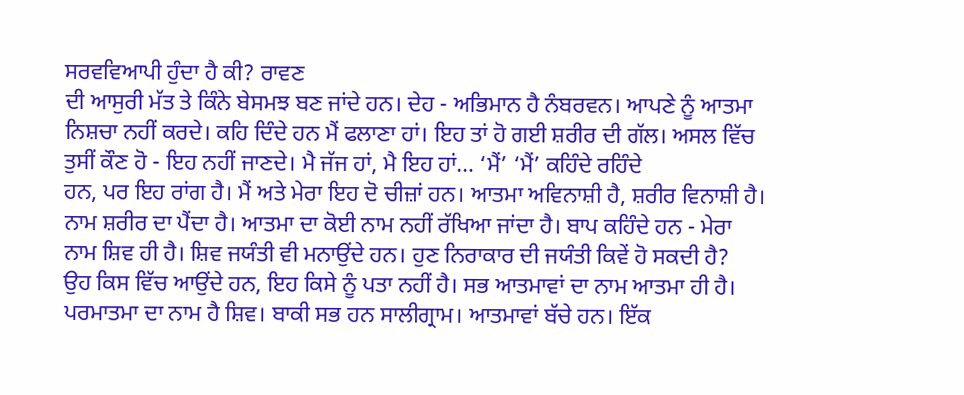ਸਰਵਵਿਆਪੀ ਹੁੰਦਾ ਹੈ ਕੀ? ਰਾਵਣ
ਦੀ ਆਸੁਰੀ ਮੱਤ ਤੇ ਕਿੰਨੇ ਬੇਸਮਝ ਬਣ ਜਾਂਦੇ ਹਨ। ਦੇਹ - ਅਭਿਮਾਨ ਹੈ ਨੰਬਰਵਨ। ਆਪਣੇ ਨੂੰ ਆਤਮਾ
ਨਿਸ਼ਚਾ ਨਹੀਂ ਕਰਦੇ। ਕਹਿ ਦਿੰਦੇ ਹਨ ਮੈਂ ਫਲਾਣਾ ਹਾਂ। ਇਹ ਤਾਂ ਹੋ ਗਈ ਸ਼ਰੀਰ ਦੀ ਗੱਲ। ਅਸਲ ਵਿੱਚ
ਤੁਸੀਂ ਕੌਣ ਹੋ - ਇਹ ਨਹੀਂ ਜਾਣਦੇ। ਮੈ ਜੱਜ ਹਾਂ, ਮੈ ਇਹ ਹਾਂ… ‘ਮੈਂ’ ‘ਮੈਂ’ ਕਹਿੰਦੇ ਰਹਿੰਦੇ
ਹਨ, ਪਰ ਇਹ ਰਾਂਗ ਹੈ। ਮੈਂ ਅਤੇ ਮੇਰਾ ਇਹ ਦੋ ਚੀਜ਼ਾਂ ਹਨ। ਆਤਮਾ ਅਵਿਨਾਸ਼ੀ ਹੈ, ਸ਼ਰੀਰ ਵਿਨਾਸ਼ੀ ਹੈ।
ਨਾਮ ਸ਼ਰੀਰ ਦਾ ਪੈਂਦਾ ਹੈ। ਆਤਮਾ ਦਾ ਕੋਈ ਨਾਮ ਨਹੀਂ ਰੱਖਿਆ ਜਾਂਦਾ ਹੈ। ਬਾਪ ਕਹਿੰਦੇ ਹਨ - ਮੇਰਾ
ਨਾਮ ਸ਼ਿਵ ਹੀ ਹੈ। ਸ਼ਿਵ ਜਯੰਤੀ ਵੀ ਮਨਾਉਂਦੇ ਹਨ। ਹੁਣ ਨਿਰਾਕਾਰ ਦੀ ਜਯੰਤੀ ਕਿਵੇਂ ਹੋ ਸਕਦੀ ਹੈ?
ਉਹ ਕਿਸ ਵਿੱਚ ਆਉਂਦੇ ਹਨ, ਇਹ ਕਿਸੇ ਨੂੰ ਪਤਾ ਨਹੀਂ ਹੈ। ਸਭ ਆਤਮਾਵਾਂ ਦਾ ਨਾਮ ਆਤਮਾ ਹੀ ਹੈ।
ਪਰਮਾਤਮਾ ਦਾ ਨਾਮ ਹੈ ਸ਼ਿਵ। ਬਾਕੀ ਸਭ ਹਨ ਸਾਲੀਗ੍ਰਾਮ। ਆਤਮਾਵਾਂ ਬੱਚੇ ਹਨ। ਇੱਕ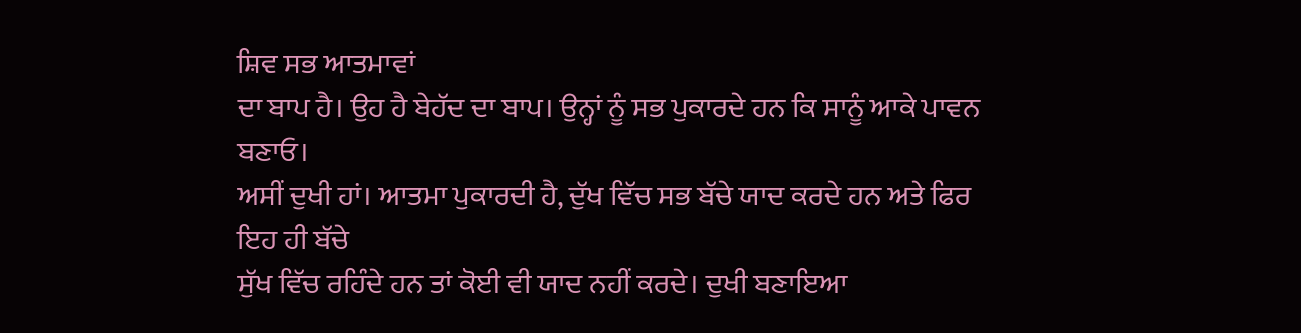ਸ਼ਿਵ ਸਭ ਆਤਮਾਵਾਂ
ਦਾ ਬਾਪ ਹੈ। ਉਹ ਹੈ ਬੇਹੱਦ ਦਾ ਬਾਪ। ਉਨ੍ਹਾਂ ਨੂੰ ਸਭ ਪੁਕਾਰਦੇ ਹਨ ਕਿ ਸਾਨੂੰ ਆਕੇ ਪਾਵਨ ਬਣਾਓ।
ਅਸੀਂ ਦੁਖੀ ਹਾਂ। ਆਤਮਾ ਪੁਕਾਰਦੀ ਹੈ, ਦੁੱਖ ਵਿੱਚ ਸਭ ਬੱਚੇ ਯਾਦ ਕਰਦੇ ਹਨ ਅਤੇ ਫਿਰ ਇਹ ਹੀ ਬੱਚੇ
ਸੁੱਖ ਵਿੱਚ ਰਹਿੰਦੇ ਹਨ ਤਾਂ ਕੋਈ ਵੀ ਯਾਦ ਨਹੀਂ ਕਰਦੇ। ਦੁਖੀ ਬਣਾਇਆ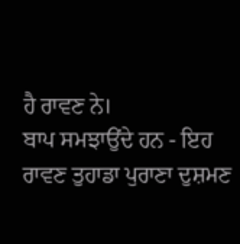ਹੈ ਰਾਵਣ ਨੇ।
ਬਾਪ ਸਮਝਾਉਂਦੇ ਹਨ - ਇਹ
ਰਾਵਣ ਤੁਹਾਡਾ ਪੁਰਾਣਾ ਦੁਸ਼ਮਣ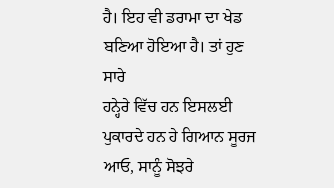ਹੈ। ਇਹ ਵੀ ਡਰਾਮਾ ਦਾ ਖੇਡ ਬਣਿਆ ਹੋਇਆ ਹੈ। ਤਾਂ ਹੁਣ ਸਾਰੇ
ਹਨ੍ਹੇਰੇ ਵਿੱਚ ਹਨ ਇਸਲਈ ਪੁਕਾਰਦੇ ਹਨ ਹੇ ਗਿਆਨ ਸੂਰਜ ਆਓ, ਸਾਨੂੰ ਸੋਝਰੇ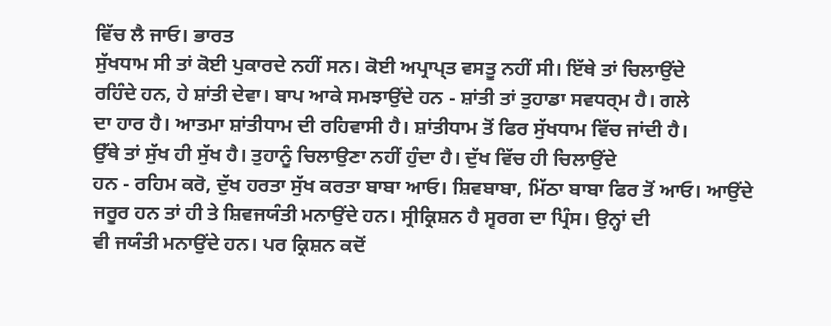ਵਿੱਚ ਲੈ ਜਾਓ। ਭਾਰਤ
ਸੁੱਖਧਾਮ ਸੀ ਤਾਂ ਕੋਈ ਪੁਕਾਰਦੇ ਨਹੀਂ ਸਨ। ਕੋਈ ਅਪ੍ਰਾਪ੍ਤ ਵਸਤੂ ਨਹੀਂ ਸੀ। ਇੱਥੇ ਤਾਂ ਚਿਲਾਉਂਦੇ
ਰਹਿੰਦੇ ਹਨ, ਹੇ ਸ਼ਾਂਤੀ ਦੇਵਾ। ਬਾਪ ਆਕੇ ਸਮਝਾਉਂਦੇ ਹਨ - ਸ਼ਾਂਤੀ ਤਾਂ ਤੁਹਾਡਾ ਸਵਧਰ੍ਮ ਹੈ। ਗਲੇ
ਦਾ ਹਾਰ ਹੈ। ਆਤਮਾ ਸ਼ਾਂਤੀਧਾਮ ਦੀ ਰਹਿਵਾਸੀ ਹੈ। ਸ਼ਾਂਤੀਧਾਮ ਤੋਂ ਫਿਰ ਸੁੱਖਧਾਮ ਵਿੱਚ ਜਾਂਦੀ ਹੈ।
ਉੱਥੇ ਤਾਂ ਸੁੱਖ ਹੀ ਸੁੱਖ ਹੈ। ਤੁਹਾਨੂੰ ਚਿਲਾਉਣਾ ਨਹੀਂ ਹੁੰਦਾ ਹੈ। ਦੁੱਖ ਵਿੱਚ ਹੀ ਚਿਲਾਉਂਦੇ
ਹਨ - ਰਹਿਮ ਕਰੋ, ਦੁੱਖ ਹਰਤਾ ਸੁੱਖ ਕਰਤਾ ਬਾਬਾ ਆਓ। ਸ਼ਿਵਬਾਬਾ, ਮਿੱਠਾ ਬਾਬਾ ਫਿਰ ਤੋਂ ਆਓ। ਆਉਂਦੇ
ਜਰੂਰ ਹਨ ਤਾਂ ਹੀ ਤੇ ਸ਼ਿਵਜਯੰਤੀ ਮਨਾਉਂਦੇ ਹਨ। ਸ੍ਰੀਕ੍ਰਿਸ਼ਨ ਹੈ ਸ੍ਵਰਗ ਦਾ ਪ੍ਰਿੰਸ। ਉਨ੍ਹਾਂ ਦੀ
ਵੀ ਜਯੰਤੀ ਮਨਾਉਂਦੇ ਹਨ। ਪਰ ਕ੍ਰਿਸ਼ਨ ਕਦੋਂ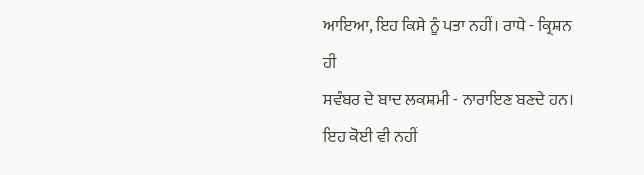ਆਇਆ, ਇਹ ਕਿਸੇ ਨੂੰ ਪਤਾ ਨਹੀਂ। ਰਾਧੇ - ਕ੍ਰਿਸ਼ਨ ਹੀ
ਸਵੰਬਰ ਦੇ ਬਾਦ ਲਕਸ਼ਮੀ - ਨਾਰਾਇਣ ਬਣਦੇ ਹਨ। ਇਹ ਕੋਈ ਵੀ ਨਹੀਂ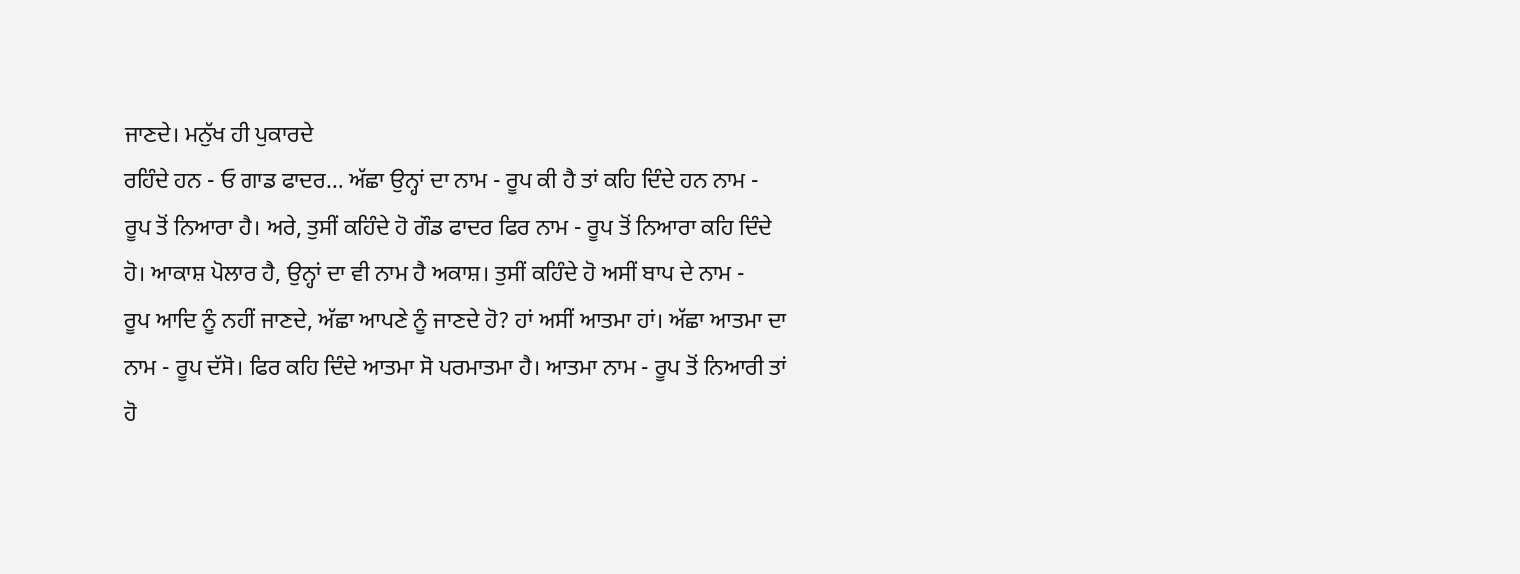ਜਾਣਦੇ। ਮਨੁੱਖ ਹੀ ਪੁਕਾਰਦੇ
ਰਹਿੰਦੇ ਹਨ - ਓ ਗਾਡ ਫਾਦਰ… ਅੱਛਾ ਉਨ੍ਹਾਂ ਦਾ ਨਾਮ - ਰੂਪ ਕੀ ਹੈ ਤਾਂ ਕਹਿ ਦਿੰਦੇ ਹਨ ਨਾਮ -
ਰੂਪ ਤੋਂ ਨਿਆਰਾ ਹੈ। ਅਰੇ, ਤੁਸੀਂ ਕਹਿੰਦੇ ਹੋ ਗੌਡ ਫਾਦਰ ਫਿਰ ਨਾਮ - ਰੂਪ ਤੋਂ ਨਿਆਰਾ ਕਹਿ ਦਿੰਦੇ
ਹੋ। ਆਕਾਸ਼ ਪੋਲਾਰ ਹੈ, ਉਨ੍ਹਾਂ ਦਾ ਵੀ ਨਾਮ ਹੈ ਅਕਾਸ਼। ਤੁਸੀਂ ਕਹਿੰਦੇ ਹੋ ਅਸੀਂ ਬਾਪ ਦੇ ਨਾਮ -
ਰੂਪ ਆਦਿ ਨੂੰ ਨਹੀਂ ਜਾਣਦੇ, ਅੱਛਾ ਆਪਣੇ ਨੂੰ ਜਾਣਦੇ ਹੋ? ਹਾਂ ਅਸੀਂ ਆਤਮਾ ਹਾਂ। ਅੱਛਾ ਆਤਮਾ ਦਾ
ਨਾਮ - ਰੂਪ ਦੱਸੋ। ਫਿਰ ਕਹਿ ਦਿੰਦੇ ਆਤਮਾ ਸੋ ਪਰਮਾਤਮਾ ਹੈ। ਆਤਮਾ ਨਾਮ - ਰੂਪ ਤੋਂ ਨਿਆਰੀ ਤਾਂ
ਹੋ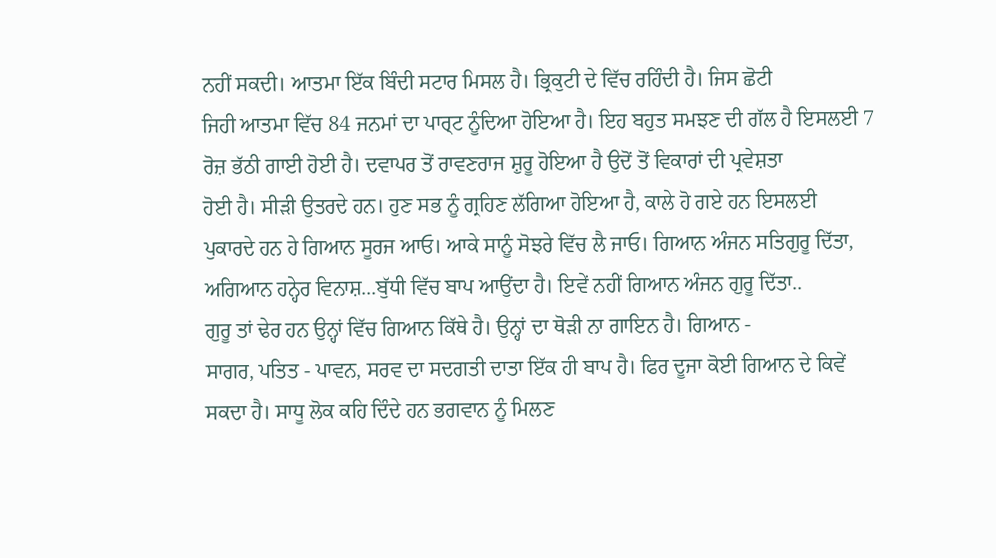ਨਹੀਂ ਸਕਦੀ। ਆਤਮਾ ਇੱਕ ਬਿੰਦੀ ਸਟਾਰ ਮਿਸਲ ਹੈ। ਭ੍ਰਿਕੁਟੀ ਦੇ ਵਿੱਚ ਰਹਿੰਦੀ ਹੈ। ਜਿਸ ਛੋਟੀ
ਜਿਹੀ ਆਤਮਾ ਵਿੱਚ 84 ਜਨਮਾਂ ਦਾ ਪਾਰ੍ਟ ਨੂੰਦਿਆ ਹੋਇਆ ਹੈ। ਇਹ ਬਹੁਤ ਸਮਝਣ ਦੀ ਗੱਲ ਹੈ ਇਸਲਈ 7
ਰੋਜ਼ ਭੱਠੀ ਗਾਈ ਹੋਈ ਹੈ। ਦਵਾਪਰ ਤੋਂ ਰਾਵਣਰਾਜ ਸ਼ੁਰੂ ਹੋਇਆ ਹੈ ਉਦੋਂ ਤੋਂ ਵਿਕਾਰਾਂ ਦੀ ਪ੍ਰਵੇਸ਼ਤਾ
ਹੋਈ ਹੈ। ਸੀੜੀ ਉਤਰਦੇ ਹਨ। ਹੁਣ ਸਭ ਨੂੰ ਗ੍ਰਹਿਣ ਲੱਗਿਆ ਹੋਇਆ ਹੈ, ਕਾਲੇ ਹੋ ਗਏ ਹਨ ਇਸਲਈ
ਪੁਕਾਰਦੇ ਹਨ ਹੇ ਗਿਆਨ ਸੂਰਜ ਆਓ। ਆਕੇ ਸਾਨੂੰ ਸੋਝਰੇ ਵਿੱਚ ਲੈ ਜਾਓ। ਗਿਆਨ ਅੰਜਨ ਸਤਿਗੁਰੂ ਦਿੱਤਾ,
ਅਗਿਆਨ ਹਨ੍ਹੇਰ ਵਿਨਾਸ਼...ਬੁੱਧੀ ਵਿੱਚ ਬਾਪ ਆਉਂਦਾ ਹੈ। ਇਵੇਂ ਨਹੀਂ ਗਿਆਨ ਅੰਜਨ ਗੁਰੂ ਦਿੱਤਾ..
ਗੁਰੂ ਤਾਂ ਢੇਰ ਹਨ ਉਨ੍ਹਾਂ ਵਿੱਚ ਗਿਆਨ ਕਿੱਥੇ ਹੈ। ਉਨ੍ਹਾਂ ਦਾ ਥੋੜੀ ਨਾ ਗਾਇਨ ਹੈ। ਗਿਆਨ -
ਸਾਗਰ, ਪਤਿਤ - ਪਾਵਨ, ਸਰਵ ਦਾ ਸਦਗਤੀ ਦਾਤਾ ਇੱਕ ਹੀ ਬਾਪ ਹੈ। ਫਿਰ ਦੂਜਾ ਕੋਈ ਗਿਆਨ ਦੇ ਕਿਵੇਂ
ਸਕਦਾ ਹੈ। ਸਾਧੂ ਲੋਕ ਕਹਿ ਦਿੰਦੇ ਹਨ ਭਗਵਾਨ ਨੂੰ ਮਿਲਣ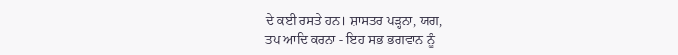ਦੇ ਕਈ ਰਸਤੇ ਹਨ। ਸ਼ਾਸਤਰ ਪੜ੍ਹਨਾ, ਯਗ,
ਤਪ ਆਦਿ ਕਰਨਾ - ਇਹ ਸਭ ਭਗਵਾਨ ਨੂੰ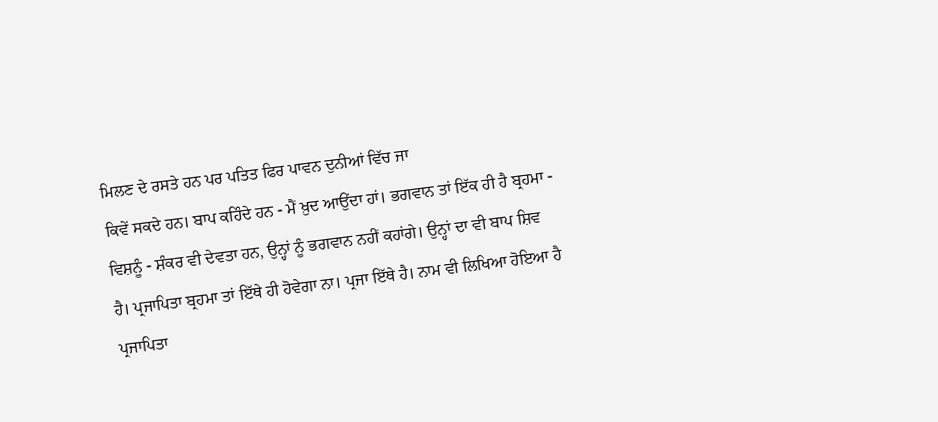ਮਿਲਣ ਦੇ ਰਸਤੇ ਹਨ ਪਰ ਪਤਿਤ ਫਿਰ ਪਾਵਨ ਦੁਨੀਆਂ ਵਿੱਚ ਜਾ
ਕਿਵੇਂ ਸਕਦੇ ਹਨ। ਬਾਪ ਕਹਿੰਦੇ ਹਨ - ਮੈਂ ਖ਼ੁਦ ਆਉਂਦਾ ਹਾਂ। ਭਗਵਾਨ ਤਾਂ ਇੱਕ ਹੀ ਹੈ ਬ੍ਰਹਮਾ -
ਵਿਸ਼ਨੂੰ - ਸ਼ੰਕਰ ਵੀ ਦੇਵਤਾ ਹਨ, ਉਨ੍ਹਾਂ ਨੂੰ ਭਗਵਾਨ ਨਹੀਂ ਕਹਾਂਗੇ। ਉਨ੍ਹਾਂ ਦਾ ਵੀ ਬਾਪ ਸ਼ਿਵ
ਹੈ। ਪ੍ਰਜਾਪਿਤਾ ਬ੍ਰਹਮਾ ਤਾਂ ਇੱਥੇ ਹੀ ਹੋਵੇਗਾ ਨਾ। ਪ੍ਰਜਾ ਇੱਥੇ ਹੈ। ਨਾਮ ਵੀ ਲਿਖਿਆ ਹੋਇਆ ਹੈ
ਪ੍ਰਜਾਪਿਤਾ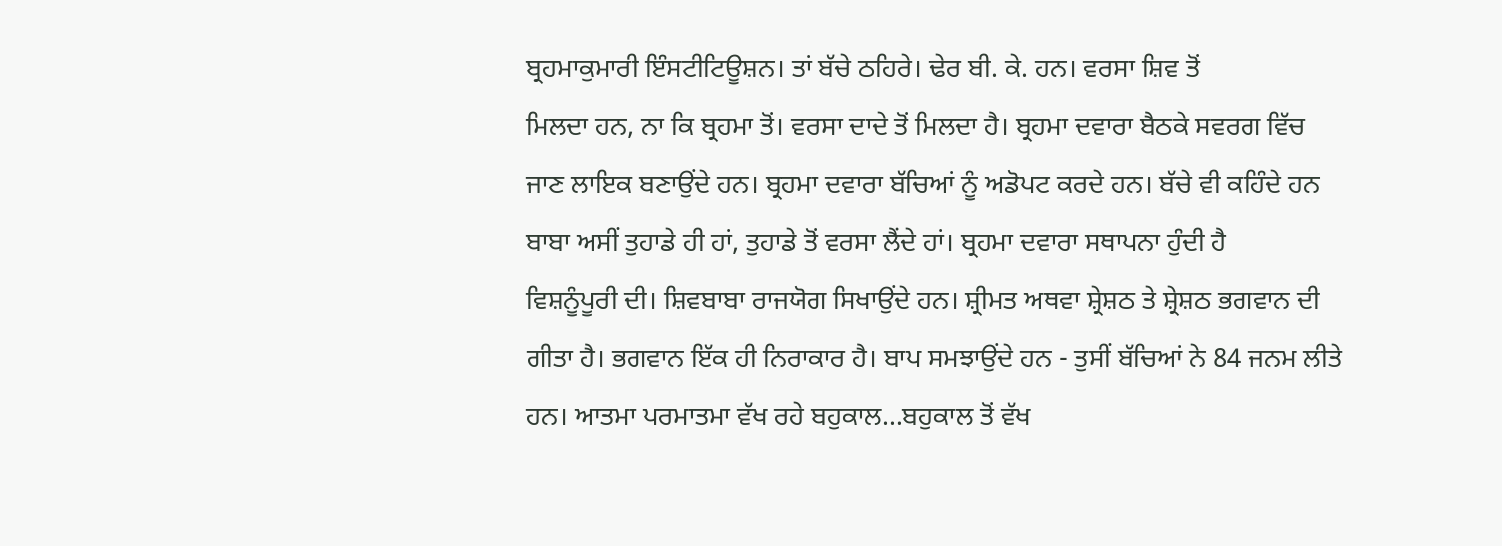ਬ੍ਰਹਮਾਕੁਮਾਰੀ ਇੰਸਟੀਟਿਊਸ਼ਨ। ਤਾਂ ਬੱਚੇ ਠਹਿਰੇ। ਢੇਰ ਬੀ. ਕੇ. ਹਨ। ਵਰਸਾ ਸ਼ਿਵ ਤੋਂ
ਮਿਲਦਾ ਹਨ, ਨਾ ਕਿ ਬ੍ਰਹਮਾ ਤੋਂ। ਵਰਸਾ ਦਾਦੇ ਤੋਂ ਮਿਲਦਾ ਹੈ। ਬ੍ਰਹਮਾ ਦਵਾਰਾ ਬੈਠਕੇ ਸਵਰਗ ਵਿੱਚ
ਜਾਣ ਲਾਇਕ ਬਣਾਉਂਦੇ ਹਨ। ਬ੍ਰਹਮਾ ਦਵਾਰਾ ਬੱਚਿਆਂ ਨੂੰ ਅਡੋਪਟ ਕਰਦੇ ਹਨ। ਬੱਚੇ ਵੀ ਕਹਿੰਦੇ ਹਨ
ਬਾਬਾ ਅਸੀਂ ਤੁਹਾਡੇ ਹੀ ਹਾਂ, ਤੁਹਾਡੇ ਤੋਂ ਵਰਸਾ ਲੈਂਦੇ ਹਾਂ। ਬ੍ਰਹਮਾ ਦਵਾਰਾ ਸਥਾਪਨਾ ਹੁੰਦੀ ਹੈ
ਵਿਸ਼ਨੂੰਪੂਰੀ ਦੀ। ਸ਼ਿਵਬਾਬਾ ਰਾਜਯੋਗ ਸਿਖਾਉਂਦੇ ਹਨ। ਸ਼੍ਰੀਮਤ ਅਥਵਾ ਸ਼੍ਰੇਸ਼ਠ ਤੇ ਸ਼੍ਰੇਸ਼ਠ ਭਗਵਾਨ ਦੀ
ਗੀਤਾ ਹੈ। ਭਗਵਾਨ ਇੱਕ ਹੀ ਨਿਰਾਕਾਰ ਹੈ। ਬਾਪ ਸਮਝਾਉਂਦੇ ਹਨ - ਤੁਸੀਂ ਬੱਚਿਆਂ ਨੇ 84 ਜਨਮ ਲੀਤੇ
ਹਨ। ਆਤਮਾ ਪਰਮਾਤਮਾ ਵੱਖ ਰਹੇ ਬਹੁਕਾਲ…ਬਹੁਕਾਲ ਤੋਂ ਵੱਖ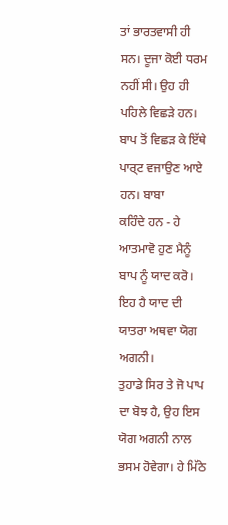ਤਾਂ ਭਾਰਤਵਾਸੀ ਹੀ ਸਨ। ਦੂਜਾ ਕੋਈ ਧਰਮ
ਨਹੀਂ ਸੀ। ਉਹ ਹੀ ਪਹਿਲੇ ਵਿਛੜੇ ਹਨ। ਬਾਪ ਤੋਂ ਵਿਛੜ ਕੇ ਇੱਥੇ ਪਾਰ੍ਟ ਵਜਾਉਣ ਆਏ ਹਨ। ਬਾਬਾ
ਕਹਿੰਦੇ ਹਨ - ਹੇ ਆਤਮਾਵੋ ਹੁਣ ਮੈਨੂੰ ਬਾਪ ਨੂੰ ਯਾਦ ਕਰੋ। ਇਹ ਹੈ ਯਾਦ ਦੀ ਯਾਤਰਾ ਅਥਵਾ ਯੋਗ ਅਗਨੀ।
ਤੁਹਾਡੇ ਸਿਰ ਤੇ ਜੋ ਪਾਪ ਦਾ ਬੋਝ ਹੈ, ਉਹ ਇਸ ਯੋਗ ਅਗਨੀ ਨਾਲ ਭਸਮ ਹੋਵੇਗਾ। ਹੇ ਮਿੱਠੇ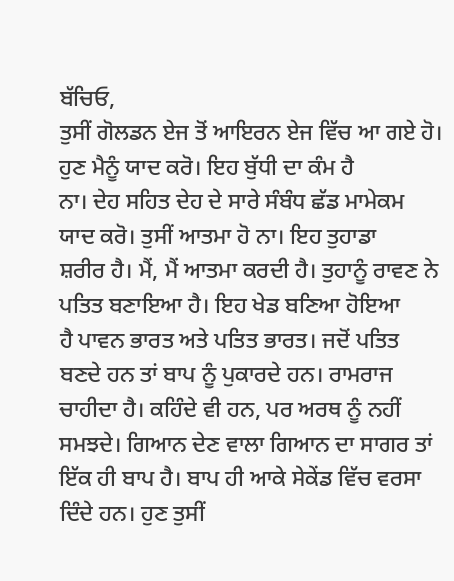ਬੱਚਿਓ,
ਤੁਸੀਂ ਗੋਲਡਨ ਏਜ ਤੋਂ ਆਇਰਨ ਏਜ ਵਿੱਚ ਆ ਗਏ ਹੋ। ਹੁਣ ਮੈਨੂੰ ਯਾਦ ਕਰੋ। ਇਹ ਬੁੱਧੀ ਦਾ ਕੰਮ ਹੈ
ਨਾ। ਦੇਹ ਸਹਿਤ ਦੇਹ ਦੇ ਸਾਰੇ ਸੰਬੰਧ ਛੱਡ ਮਾਮੇਕਮ ਯਾਦ ਕਰੋ। ਤੁਸੀਂ ਆਤਮਾ ਹੋ ਨਾ। ਇਹ ਤੁਹਾਡਾ
ਸ਼ਰੀਰ ਹੈ। ਮੈਂ, ਮੈਂ ਆਤਮਾ ਕਰਦੀ ਹੈ। ਤੁਹਾਨੂੰ ਰਾਵਣ ਨੇ ਪਤਿਤ ਬਣਾਇਆ ਹੈ। ਇਹ ਖੇਡ ਬਣਿਆ ਹੋਇਆ
ਹੈ ਪਾਵਨ ਭਾਰਤ ਅਤੇ ਪਤਿਤ ਭਾਰਤ। ਜਦੋਂ ਪਤਿਤ ਬਣਦੇ ਹਨ ਤਾਂ ਬਾਪ ਨੂੰ ਪੁਕਾਰਦੇ ਹਨ। ਰਾਮਰਾਜ
ਚਾਹੀਦਾ ਹੈ। ਕਹਿੰਦੇ ਵੀ ਹਨ, ਪਰ ਅਰਥ ਨੂੰ ਨਹੀਂ ਸਮਝਦੇ। ਗਿਆਨ ਦੇਣ ਵਾਲਾ ਗਿਆਨ ਦਾ ਸਾਗਰ ਤਾਂ
ਇੱਕ ਹੀ ਬਾਪ ਹੈ। ਬਾਪ ਹੀ ਆਕੇ ਸੇਕੇਂਡ ਵਿੱਚ ਵਰਸਾ ਦਿੰਦੇ ਹਨ। ਹੁਣ ਤੁਸੀਂ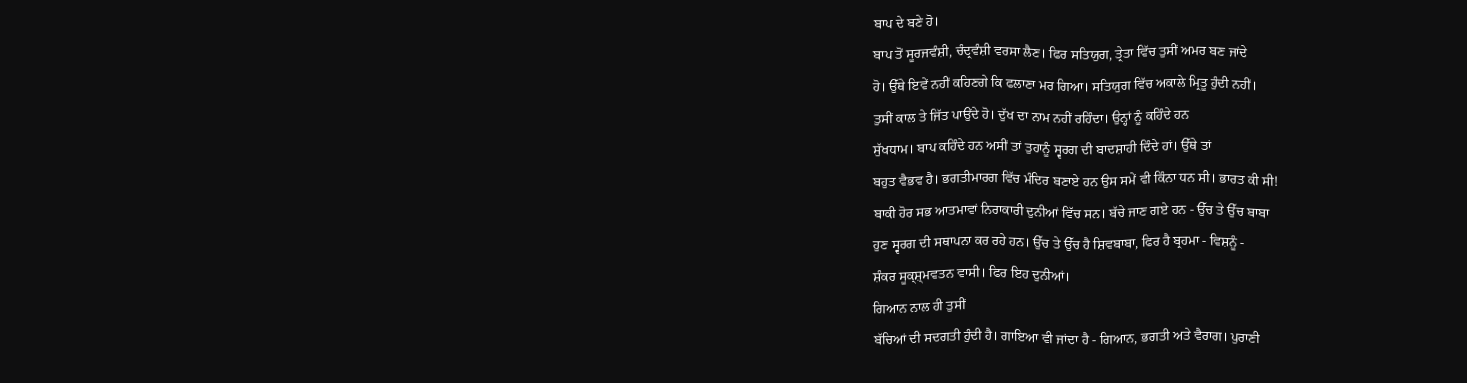ਬਾਪ ਦੇ ਬਣੇ ਹੋ।
ਬਾਪ ਤੋਂ ਸੂਰਜਵੰਸ਼ੀ, ਚੰਦ੍ਰਵੰਸ਼ੀ ਵਰਸਾ ਲੈਣ। ਫਿਰ ਸਤਿਯੁਗ, ਤ੍ਰੇਤਾ ਵਿੱਚ ਤੁਸੀਂ ਅਮਰ ਬਣ ਜਾਂਦੇ
ਹੋ। ਉੱਥੇ ਇਵੇਂ ਨਹੀਂ ਕਹਿਣਗੇ ਕਿ ਫਲਾਣਾ ਮਰ ਗਿਆ। ਸਤਿਯੁਗ ਵਿੱਚ ਅਕਾਲੇ ਮ੍ਰਿਤੂ ਹੁੰਦੀ ਨਹੀਂ।
ਤੁਸੀਂ ਕਾਲ ਤੇ ਜਿੱਤ ਪਾਉਂਦੇ ਹੋ। ਦੁੱਖ ਦਾ ਨਾਮ ਨਹੀਂ ਰਹਿੰਦਾ। ਉਨ੍ਹਾਂ ਨੂੰ ਕਹਿੰਦੇ ਹਨ
ਸੁੱਖਧਾਮ। ਬਾਪ ਕਹਿੰਦੇ ਹਨ ਅਸੀਂ ਤਾਂ ਤੁਹਾਨੂੰ ਸ੍ਵਰਗ ਦੀ ਬਾਦਸ਼ਾਹੀ ਦਿੰਦੇ ਹਾਂ। ਉੱਥੇ ਤਾਂ
ਬਹੁਤ ਵੈਭਵ ਹੈ। ਭਗਤੀਮਾਰਗ ਵਿੱਚ ਮੰਦਿਰ ਬਣਾਏ ਹਨ ਉਸ ਸਮੇਂ ਵੀ ਕਿੰਨਾ ਧਨ ਸੀ। ਭਾਰਤ ਕੀ ਸੀ!
ਬਾਕੀ ਹੋਰ ਸਭ ਆਤਮਾਵਾਂ ਨਿਰਾਕਾਰੀ ਦੁਨੀਆਂ ਵਿੱਚ ਸਨ। ਬੱਚੇ ਜਾਣ ਗਏ ਹਨ - ਉੱਚ ਤੇ ਉੱਚ ਬਾਬਾ
ਹੁਣ ਸ੍ਵਰਗ ਦੀ ਸਥਾਪਨਾ ਕਰ ਰਹੇ ਹਨ। ਉੱਚ ਤੇ ਉੱਚ ਹੈ ਸ਼ਿਵਬਾਬਾ, ਫਿਰ ਹੈ ਬ੍ਰਹਮਾ - ਵਿਸ਼ਨੂੰ -
ਸ਼ੰਕਰ ਸੂਕ੍ਸ਼੍ਮਵਤਨ ਵਾਸੀ। ਫਿਰ ਇਹ ਦੁਨੀਆਂ।
ਗਿਆਨ ਨਾਲ ਹੀ ਤੁਸੀਂ
ਬੱਚਿਆਂ ਦੀ ਸਦਗਤੀ ਹੁੰਦੀ ਹੈ। ਗਾਇਆ ਵੀ ਜਾਂਦਾ ਹੈ - ਗਿਆਨ, ਭਗਤੀ ਅਤੇ ਵੈਰਾਗ। ਪੁਰਾਣੀ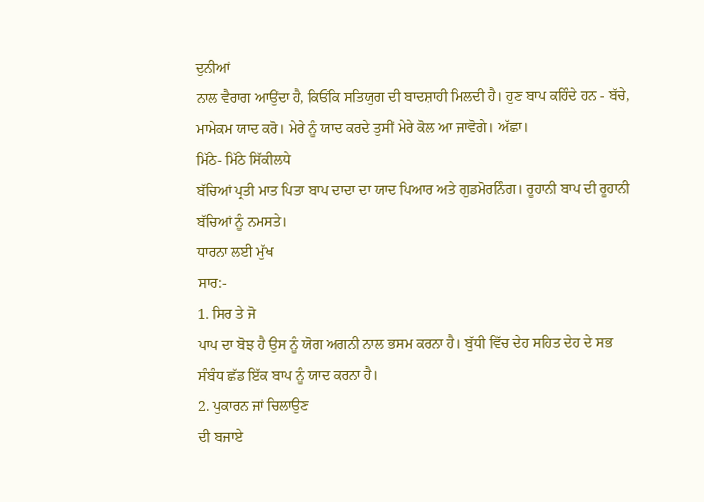ਦੁਨੀਆਂ
ਨਾਲ ਵੈਰਾਗ ਆਉਂਦਾ ਹੈ, ਕਿਓਂਕਿ ਸਤਿਯੁਗ ਦੀ ਬਾਦਸ਼ਾਹੀ ਮਿਲਦੀ ਹੈ। ਹੁਣ ਬਾਪ ਕਹਿੰਦੇ ਹਨ - ਬੱਚੇ,
ਮਾਮੇਕਮ ਯਾਦ ਕਰੋ। ਮੇਰੇ ਨੂੰ ਯਾਦ ਕਰਦੇ ਤੁਸੀਂ ਮੇਰੇ ਕੋਲ ਆ ਜਾਵੋਗੇ। ਅੱਛਾ।
ਮਿੱਠੇ- ਮਿੱਠੇ ਸਿੱਕੀਲਧੇ
ਬੱਚਿਆਂ ਪ੍ਰਤੀ ਮਾਤ ਪਿਤਾ ਬਾਪ ਦਾਦਾ ਦਾ ਯਾਦ ਪਿਆਰ ਅਤੇ ਗੁਡਮੋਰਨਿੰਗ। ਰੂਹਾਨੀ ਬਾਪ ਦੀ ਰੂਹਾਨੀ
ਬੱਚਿਆਂ ਨੂੰ ਨਮਸਤੇ।
ਧਾਰਨਾ ਲਈ ਮੁੱਖ
ਸਾਰ:-
1. ਸਿਰ ਤੇ ਜੋ
ਪਾਪ ਦਾ ਬੋਝ ਹੈ ਉਸ ਨੂੰ ਯੋਗ ਅਗਨੀ ਨਾਲ ਭਸਮ ਕਰਨਾ ਹੈ। ਬੁੱਧੀ ਵਿੱਚ ਦੇਹ ਸਹਿਤ ਦੇਹ ਦੇ ਸਭ
ਸੰਬੰਧ ਛੱਡ ਇੱਕ ਬਾਪ ਨੂੰ ਯਾਦ ਕਰਨਾ ਹੈ।
2. ਪੁਕਾਰਨ ਜਾਂ ਚਿਲਾਉਣ
ਦੀ ਬਜਾਏ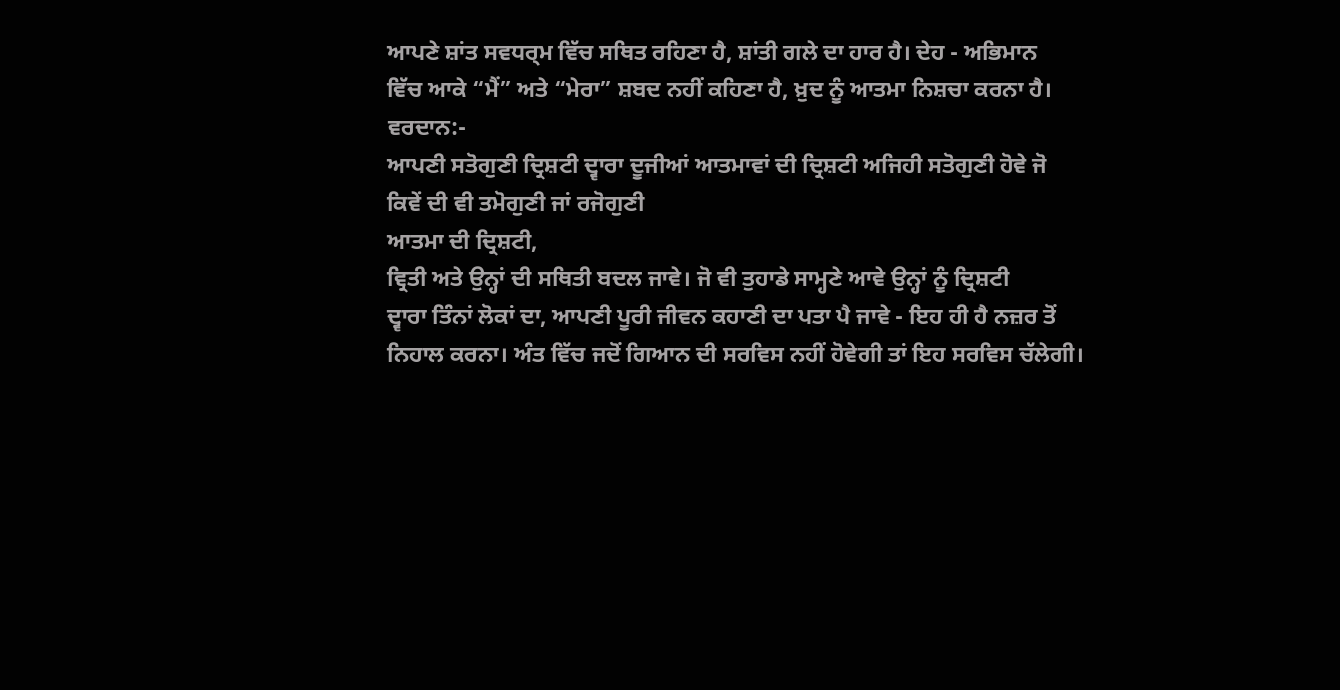ਆਪਣੇ ਸ਼ਾਂਤ ਸਵਧਰ੍ਮ ਵਿੱਚ ਸਥਿਤ ਰਹਿਣਾ ਹੈ, ਸ਼ਾਂਤੀ ਗਲੇ ਦਾ ਹਾਰ ਹੈ। ਦੇਹ - ਅਭਿਮਾਨ
ਵਿੱਚ ਆਕੇ “ਮੈਂ” ਅਤੇ “ਮੇਰਾ” ਸ਼ਬਦ ਨਹੀਂ ਕਹਿਣਾ ਹੈ, ਖ਼ੁਦ ਨੂੰ ਆਤਮਾ ਨਿਸ਼ਚਾ ਕਰਨਾ ਹੈ।
ਵਰਦਾਨ:-
ਆਪਣੀ ਸਤੋਗੁਣੀ ਦ੍ਰਿਸ਼ਟੀ ਦ੍ਵਾਰਾ ਦੂਜੀਆਂ ਆਤਮਾਵਾਂ ਦੀ ਦ੍ਰਿਸ਼ਟੀ ਅਜਿਹੀ ਸਤੋਗੁਣੀ ਹੋਵੇ ਜੋ
ਕਿਵੇਂ ਦੀ ਵੀ ਤਮੋਗੁਣੀ ਜਾਂ ਰਜੋਗੁਣੀ
ਆਤਮਾ ਦੀ ਦ੍ਰਿਸ਼ਟੀ,
ਵ੍ਰਿਤੀ ਅਤੇ ਉਨ੍ਹਾਂ ਦੀ ਸਥਿਤੀ ਬਦਲ ਜਾਵੇ। ਜੋ ਵੀ ਤੁਹਾਡੇ ਸਾਮ੍ਹਣੇ ਆਵੇ ਉਨ੍ਹਾਂ ਨੂੰ ਦ੍ਰਿਸ਼ਟੀ
ਦ੍ਵਾਰਾ ਤਿੰਨਾਂ ਲੋਕਾਂ ਦਾ, ਆਪਣੀ ਪੂਰੀ ਜੀਵਨ ਕਹਾਣੀ ਦਾ ਪਤਾ ਪੈ ਜਾਵੇ - ਇਹ ਹੀ ਹੈ ਨਜ਼ਰ ਤੋਂ
ਨਿਹਾਲ ਕਰਨਾ। ਅੰਤ ਵਿੱਚ ਜਦੋਂ ਗਿਆਨ ਦੀ ਸਰਵਿਸ ਨਹੀਂ ਹੋਵੇਗੀ ਤਾਂ ਇਹ ਸਰਵਿਸ ਚੱਲੇਗੀ।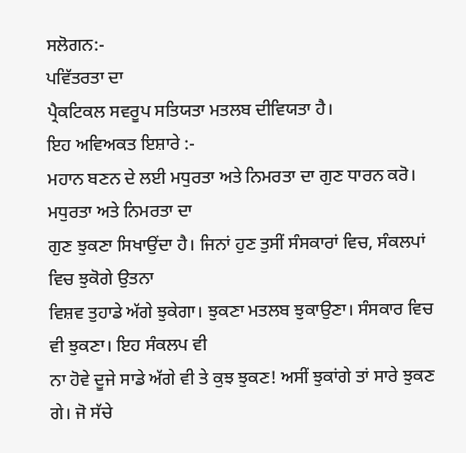ਸਲੋਗਨ:-
ਪਵਿੱਤਰਤਾ ਦਾ
ਪ੍ਰੈਕਟਿਕਲ ਸਵਰੂਪ ਸਤਿਯਤਾ ਮਤਲਬ ਦੀਵਿਯਤਾ ਹੈ।
ਇਹ ਅਵਿਅਕਤ ਇਸ਼ਾਰੇ :-
ਮਹਾਨ ਬਣਨ ਦੇ ਲਈ ਮਧੁਰਤਾ ਅਤੇ ਨਿਮਰਤਾ ਦਾ ਗੁਣ ਧਾਰਨ ਕਰੋ।
ਮਧੁਰਤਾ ਅਤੇ ਨਿਮਰਤਾ ਦਾ
ਗੁਣ ਝੁਕਣਾ ਸਿਖਾਉਂਦਾ ਹੈ। ਜਿਨਾਂ ਹੁਣ ਤੁਸੀਂ ਸੰਸਕਾਰਾਂ ਵਿਚ, ਸੰਕਲਪਾਂ ਵਿਚ ਝੁਕੋਗੇ ਉਤਨਾ
ਵਿਸ਼ਵ ਤੁਹਾਡੇ ਅੱਗੇ ਝੁਕੇਗਾ। ਝੁਕਣਾ ਮਤਲਬ ਝੁਕਾਉਣਾ। ਸੰਸਕਾਰ ਵਿਚ ਵੀ ਝੁਕਣਾ। ਇਹ ਸੰਕਲਪ ਵੀ
ਨਾ ਹੋਵੇ ਦੂਜੇ ਸਾਡੇ ਅੱਗੇ ਵੀ ਤੇ ਕੁਝ ਝੁਕਣ! ਅਸੀਂ ਝੁਕਾਂਗੇ ਤਾਂ ਸਾਰੇ ਝੁਕਣ ਗੇ। ਜੋ ਸੱਚੇ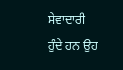ਸੇਵਾਦਾਰੀ ਹੁੰਦੇ ਹਨ ਉਹ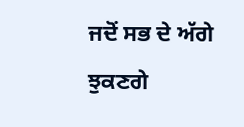ਜਦੋਂ ਸਭ ਦੇ ਅੱਗੇ ਝੁਕਣਗੇ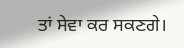ਤਾਂ ਸੇਵਾ ਕਰ ਸਕਣਗੇ।